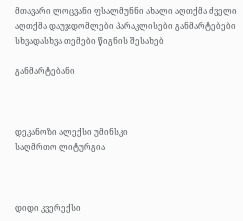მთავარი ლოცვანი ფსალმუნნი ახალი აღთქმა ძველი აღთქმა დაუჯდომლები პარაკლისები განმარტებები სხვადასხვა თემები წიგნის შესახებ

განმარტებანი



დეკანოზი ალექსი უმინსკი
საღმრთო ლიტურგია



დიდი კვერექსი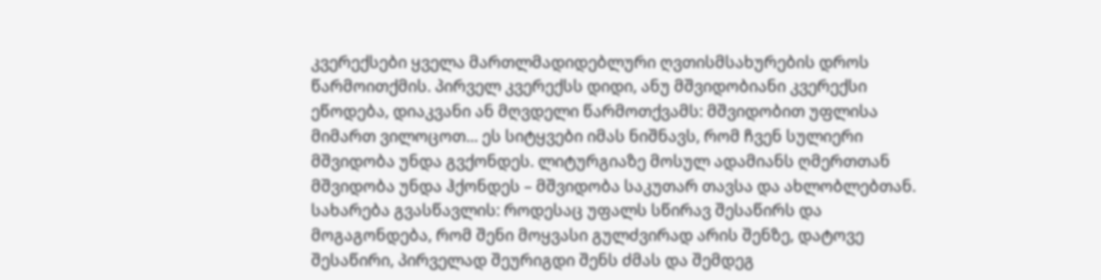კვერექსები ყველა მართლმადიდებლური ღვთისმსახურების დროს წარმოითქმის. პირველ კვერექსს დიდი, ანუ მშვიდობიანი კვერექსი ეწოდება, დიაკვანი ან მღვდელი წარმოთქვამს: მშვიდობით უფლისა მიმართ ვილოცოთ... ეს სიტყვები იმას ნიშნავს, რომ ჩვენ სულიერი მშვიდობა უნდა გვქონდეს. ლიტურგიაზე მოსულ ადამიანს ღმერთთან მშვიდობა უნდა ჰქონდეს – მშვიდობა საკუთარ თავსა და ახლობლებთან. სახარება გვასწავლის: როდესაც უფალს სწირავ შესაწირს და მოგაგონდება, რომ შენი მოყვასი გულძვირად არის შენზე, დატოვე შესაწირი, პირველად შეურიგდი შენს ძმას და შემდეგ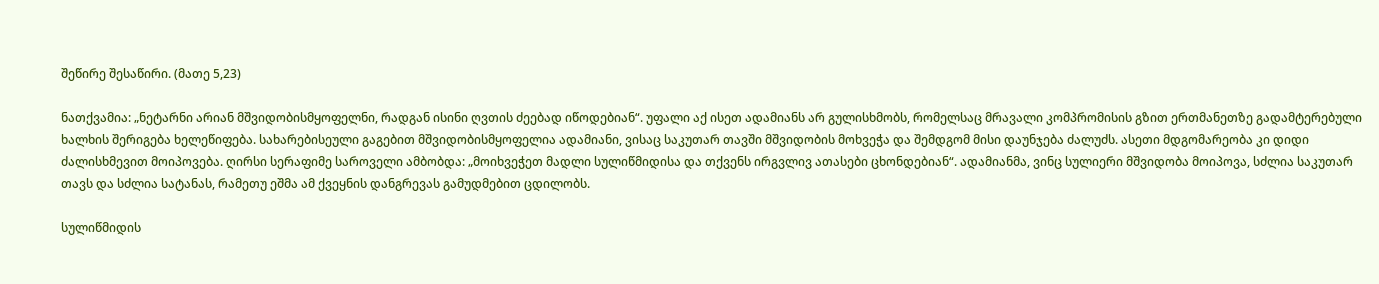შეწირე შესაწირი. (მათე 5,23)

ნათქვამია: „ნეტარნი არიან მშვიდობისმყოფელნი, რადგან ისინი ღვთის ძეებად იწოდებიან“. უფალი აქ ისეთ ადამიანს არ გულისხმობს, რომელსაც მრავალი კომპრომისის გზით ერთმანეთზე გადამტერებული ხალხის შერიგება ხელეწიფება. სახარებისეული გაგებით მშვიდობისმყოფელია ადამიანი, ვისაც საკუთარ თავში მშვიდობის მოხვეჭა და შემდგომ მისი დაუნჯება ძალუძს. ასეთი მდგომარეობა კი დიდი ძალისხმევით მოიპოვება. ღირსი სერაფიმე საროველი ამბობდა: „მოიხვეჭეთ მადლი სულიწმიდისა და თქვენს ირგვლივ ათასები ცხონდებიან“. ადამიანმა, ვინც სულიერი მშვიდობა მოიპოვა, სძლია საკუთარ თავს და სძლია სატანას, რამეთუ ეშმა ამ ქვეყნის დანგრევას გამუდმებით ცდილობს.

სულიწმიდის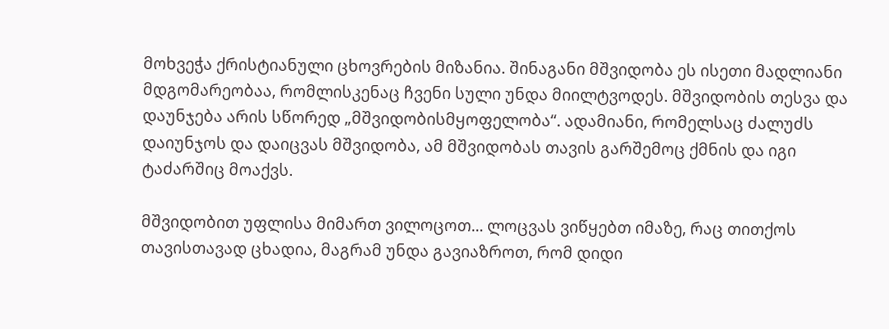მოხვეჭა ქრისტიანული ცხოვრების მიზანია. შინაგანი მშვიდობა ეს ისეთი მადლიანი მდგომარეობაა, რომლისკენაც ჩვენი სული უნდა მიილტვოდეს. მშვიდობის თესვა და დაუნჯება არის სწორედ „მშვიდობისმყოფელობა“. ადამიანი, რომელსაც ძალუძს დაიუნჯოს და დაიცვას მშვიდობა, ამ მშვიდობას თავის გარშემოც ქმნის და იგი ტაძარშიც მოაქვს.

მშვიდობით უფლისა მიმართ ვილოცოთ... ლოცვას ვიწყებთ იმაზე, რაც თითქოს თავისთავად ცხადია, მაგრამ უნდა გავიაზროთ, რომ დიდი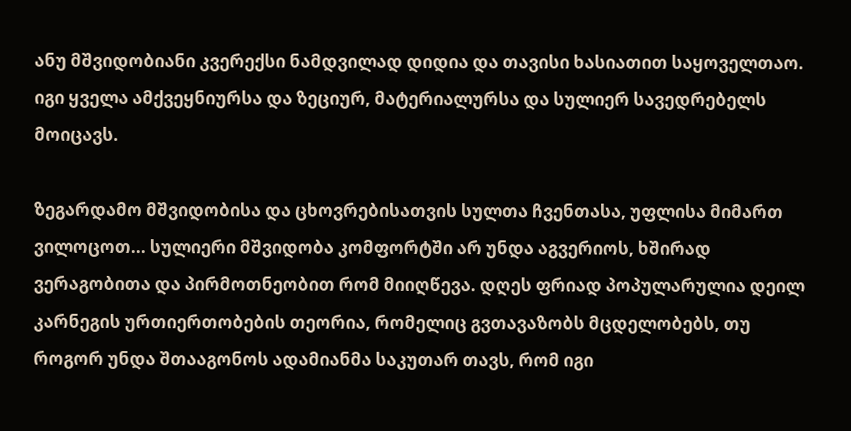ანუ მშვიდობიანი კვერექსი ნამდვილად დიდია და თავისი ხასიათით საყოველთაო. იგი ყველა ამქვეყნიურსა და ზეციურ, მატერიალურსა და სულიერ სავედრებელს მოიცავს.

ზეგარდამო მშვიდობისა და ცხოვრებისათვის სულთა ჩვენთასა, უფლისა მიმართ ვილოცოთ... სულიერი მშვიდობა კომფორტში არ უნდა აგვერიოს, ხშირად ვერაგობითა და პირმოთნეობით რომ მიიღწევა. დღეს ფრიად პოპულარულია დეილ კარნეგის ურთიერთობების თეორია, რომელიც გვთავაზობს მცდელობებს, თუ როგორ უნდა შთააგონოს ადამიანმა საკუთარ თავს, რომ იგი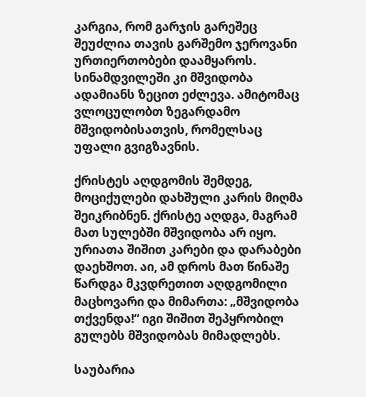კარგია, რომ გარჯის გარეშეც შეუძლია თავის გარშემო ჯეროვანი ურთიერთობები დაამყაროს. სინამდვილეში კი მშვიდობა ადამიანს ზეცით ეძლევა. ამიტომაც ვლოცულობთ ზეგარდამო მშვიდობისათვის, რომელსაც უფალი გვიგზავნის.

ქრისტეს აღდგომის შემდეგ, მოციქულები დახშული კარის მიღმა შეიკრიბნენ. ქრისტე აღდგა, მაგრამ მათ სულებში მშვიდობა არ იყო. ურიათა შიშით კარები და დარაბები დაეხშოთ. აი, ამ დროს მათ წინაშე წარდგა მკვდრეთით აღდგომილი მაცხოვარი და მიმართა: „მშვიდობა თქვენდა!“ იგი შიშით შეპყრობილ გულებს მშვიდობას მიმადლებს.

საუბარია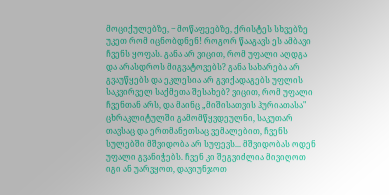მოციქულებზე, ‒ მოწაფეებზე, ქრისტეს სხვებზე უკეთ რომ იცნობდნენ! როგორ წააგავს ეს ამბავი ჩვენს ყოფას. განა არ ვიცით, რომ უფალი აღდგა და არასდროს მიგვატოვებს? განა სახარება არ გვაუწყებს და ეკლესია არ გვიქადაგებს უფლის საკვირველ საქმეთა შესახებ? ვიცით, რომ უფალი ჩვენთან არს, და მაინც „მიშისათვის ჰურიათასა" ცხრაკლიტულში გამომწყვდეულნი, საკუთარ თავსაც და ერთმანეთსაც ვემალებით, ჩვენს სულებში მშვიდობა არ სუფევს... მშვიდობას ოდენ უფალი გვანიჭებს. ჩვენ კი შეგვიძლია მივიღოთ იგი ან უარვყოთ, დავიუნჯოთ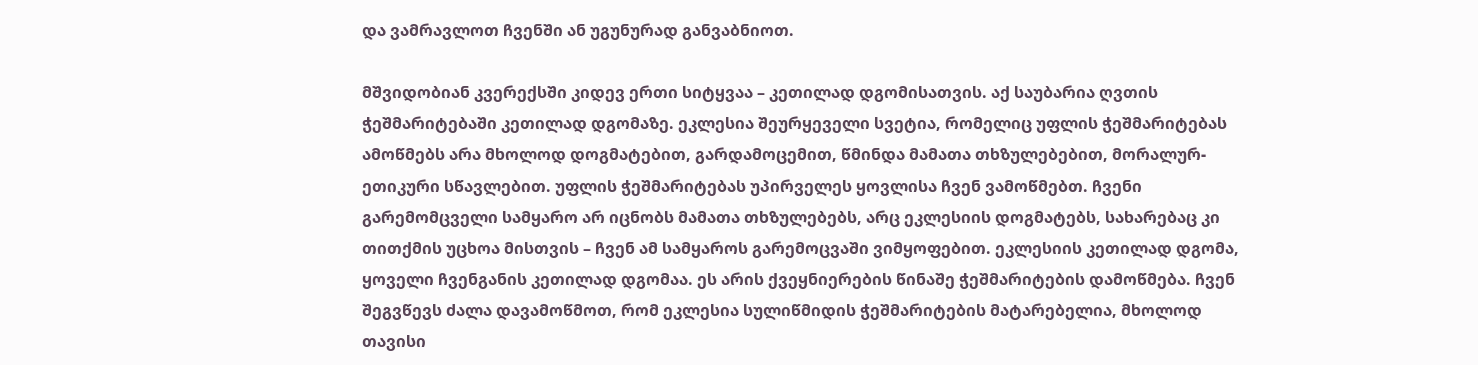და ვამრავლოთ ჩვენში ან უგუნურად განვაბნიოთ.

მშვიდობიან კვერექსში კიდევ ერთი სიტყვაა – კეთილად დგომისათვის. აქ საუბარია ღვთის ჭეშმარიტებაში კეთილად დგომაზე. ეკლესია შეურყეველი სვეტია, რომელიც უფლის ჭეშმარიტებას ამოწმებს არა მხოლოდ დოგმატებით, გარდამოცემით, წმინდა მამათა თხზულებებით, მორალურ-ეთიკური სწავლებით. უფლის ჭეშმარიტებას უპირველეს ყოვლისა ჩვენ ვამოწმებთ. ჩვენი გარემომცველი სამყარო არ იცნობს მამათა თხზულებებს, არც ეკლესიის დოგმატებს, სახარებაც კი თითქმის უცხოა მისთვის – ჩვენ ამ სამყაროს გარემოცვაში ვიმყოფებით. ეკლესიის კეთილად დგომა, ყოველი ჩვენგანის კეთილად დგომაა. ეს არის ქვეყნიერების წინაშე ჭეშმარიტების დამოწმება. ჩვენ შეგვწევს ძალა დავამოწმოთ, რომ ეკლესია სულიწმიდის ჭეშმარიტების მატარებელია, მხოლოდ თავისი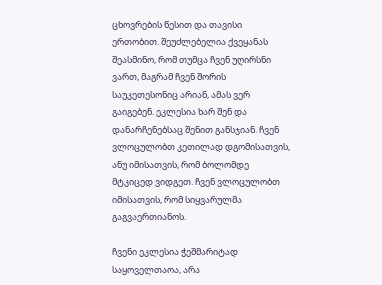ცხოვრების წესით და თავისი ერთობით. შეუძლებელია ქვეყანას შეასმინო, რომ თუმცა ჩვენ უღირსნი ვართ, მაგრამ ჩვენ შორის საუკეთესონიც არიან, ამას ვერ გაიგებენ. ეკლესია ხარ შენ და დანარჩენებსაც შენით განსჯიან. ჩვენ ვლოცულობთ კეთილად დგომისათვის, ანუ იმისათვის, რომ ბოლომდე მტკიცედ ვიდგეთ. ჩვენ ვლოცულობთ იმისათვის, რომ სიყვარულმა გაგვაერთიანოს.

ჩვენი ეკლესია ჭეშმარიტად საყოველთაოა, არა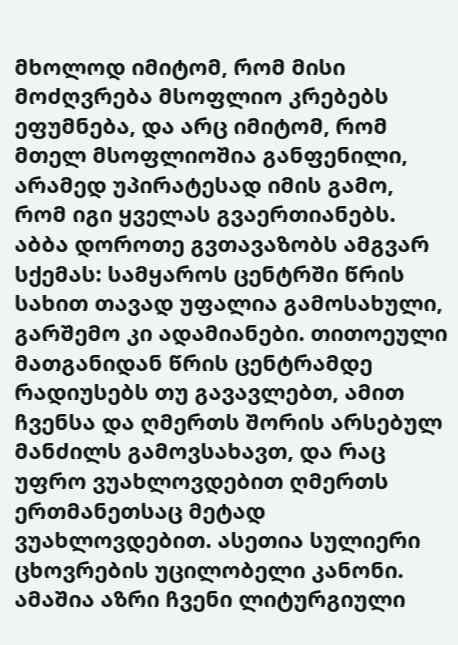მხოლოდ იმიტომ, რომ მისი მოძღვრება მსოფლიო კრებებს ეფუმნება, და არც იმიტომ, რომ მთელ მსოფლიოშია განფენილი, არამედ უპირატესად იმის გამო, რომ იგი ყველას გვაერთიანებს. აბბა დოროთე გვთავაზობს ამგვარ სქემას: სამყაროს ცენტრში წრის სახით თავად უფალია გამოსახული, გარშემო კი ადამიანები. თითოეული მათგანიდან წრის ცენტრამდე რადიუსებს თუ გავავლებთ, ამით ჩვენსა და ღმერთს შორის არსებულ მანძილს გამოვსახავთ, და რაც უფრო ვუახლოვდებით ღმერთს ერთმანეთსაც მეტად ვუახლოვდებით. ასეთია სულიერი ცხოვრების უცილობელი კანონი. ამაშია აზრი ჩვენი ლიტურგიული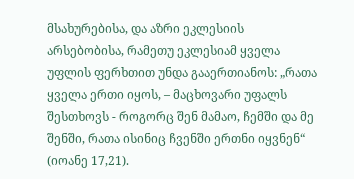მსახურებისა, და აზრი ეკლესიის არსებობისა, რამეთუ ეკლესიამ ყველა უფლის ფერხთით უნდა გააერთიანოს: „რათა ყველა ერთი იყოს, – მაცხოვარი უფალს შესთხოვს - როგორც შენ მამაო, ჩემში და მე შენში, რათა ისინიც ჩვენში ერთნი იყვნენ“ (იოანე 17,21).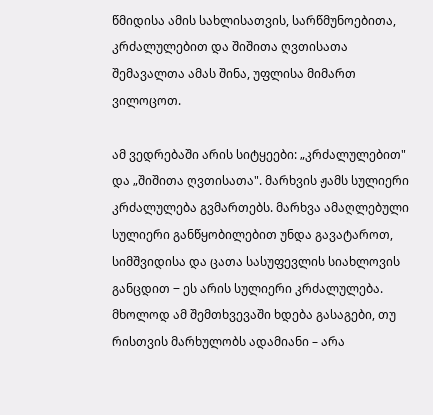წმიდისა ამის სახლისათვის, სარწმუნოებითა, კრძალულებით და შიშითა ღვთისათა შემავალთა ამას შინა, უფლისა მიმართ ვილოცოთ.

ამ ვედრებაში არის სიტყეები: „კრძალულებით" და „შიშითა ღვთისათა". მარხვის ჟამს სულიერი კრძალულება გვმართებს. მარხვა ამაღლებული სულიერი განწყობილებით უნდა გავატაროთ, სიმშვიდისა და ცათა სასუფევლის სიახლოვის განცდით ‒ ეს არის სულიერი კრძალულება. მხოლოდ ამ შემთხვევაში ხდება გასაგები, თუ რისთვის მარხულობს ადამიანი – არა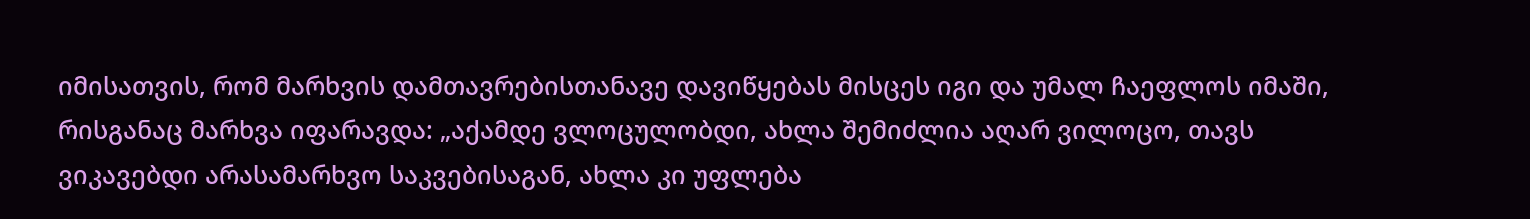იმისათვის, რომ მარხვის დამთავრებისთანავე დავიწყებას მისცეს იგი და უმალ ჩაეფლოს იმაში, რისგანაც მარხვა იფარავდა: „აქამდე ვლოცულობდი, ახლა შემიძლია აღარ ვილოცო, თავს ვიკავებდი არასამარხვო საკვებისაგან, ახლა კი უფლება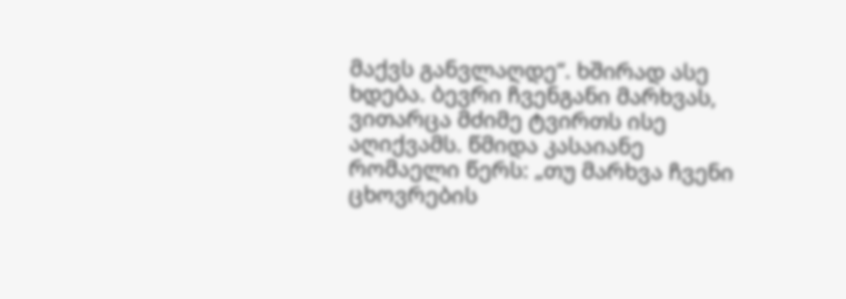მაქვს განვლაღდე“. ხშირად ასე ხდება. ბევრი ჩვენგანი მარხვას, ვითარცა მძიმე ტვირთს ისე აღიქვამს. წმიდა კასაიანე რომაელი წერს: „თუ მარხვა ჩვენი ცხოვრების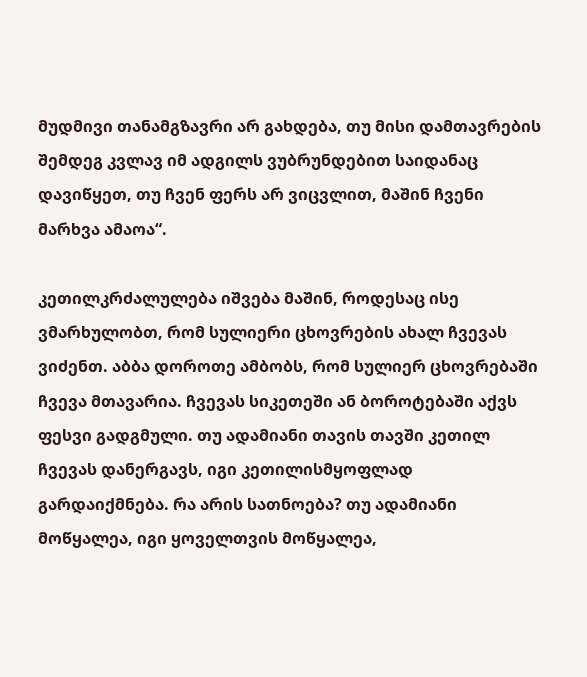მუდმივი თანამგზავრი არ გახდება, თუ მისი დამთავრების შემდეგ კვლავ იმ ადგილს ვუბრუნდებით საიდანაც დავიწყეთ, თუ ჩვენ ფერს არ ვიცვლით, მაშინ ჩვენი მარხვა ამაოა“.

კეთილკრძალულება იშვება მაშინ, როდესაც ისე ვმარხულობთ, რომ სულიერი ცხოვრების ახალ ჩვევას ვიძენთ. აბბა დოროთე ამბობს, რომ სულიერ ცხოვრებაში ჩვევა მთავარია. ჩვევას სიკეთეში ან ბოროტებაში აქვს ფესვი გადგმული. თუ ადამიანი თავის თავში კეთილ ჩვევას დანერგავს, იგი კეთილისმყოფლად გარდაიქმნება. რა არის სათნოება? თუ ადამიანი მოწყალეა, იგი ყოველთვის მოწყალეა,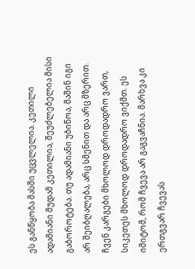ეს განწყობა მასში უცვლელია. კეთილი ადამიანი მუდამ კეთილია, შეუძლებელია მისი გაბოროტება. თუ ადამიანი უბიწოა, მაშინ იგი არ შეიბღალება, არც სმენით და არც მზერით. ჩვენ კარგები მხოლოდ დროდადრო ვართ, სიკეთეს მხოლოდ დროდადრო ვიქმთ. ეს იმიტომ, რომ ჩვევა არ გაგვაჩნია. მარხვა კი ერთგვარ ჩვევას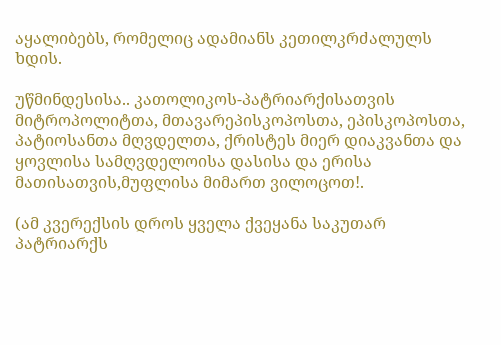აყალიბებს, რომელიც ადამიანს კეთილკრძალულს ხდის.

უწმინდესისა.. კათოლიკოს-პატრიარქისათვის მიტროპოლიტთა, მთავარეპისკოპოსთა, ეპისკოპოსთა, პატიოსანთა მღვდელთა, ქრისტეს მიერ დიაკვანთა და ყოვლისა სამღვდელოისა დასისა და ერისა მათისათვის,მუფლისა მიმართ ვილოცოთ!.

(ამ კვერექსის დროს ყველა ქვეყანა საკუთარ პატრიარქს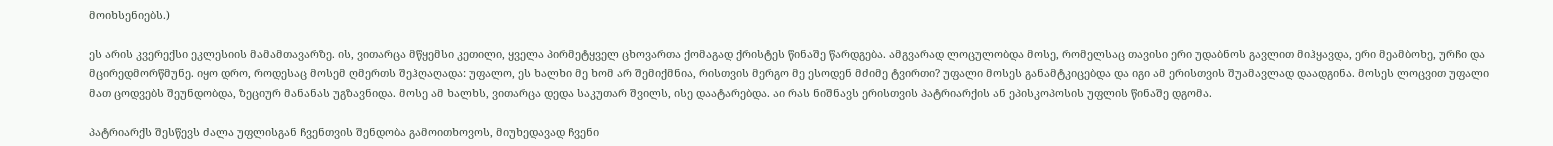მოიხსენიებს.)

ეს არის კვერექსი ეკლესიის მამამთავარზე. ის, ვითარცა მწყემსი კეთილი, ყველა პირმეტყველ ცხოვართა ქომაგად ქრისტეს წინაშე წარდგება. ამგვარად ლოცულობდა მოსე, რომელსაც თავისი ერი უდაბნოს გავლით მიჰყავდა, ერი მეამბოხე, ურჩი და მცირედმორწმუნე. იყო დრო, როდესაც მოსემ ღმერთს შეჰღაღადა: უფალო, ეს ხალხი მე ხომ არ შემიქმნია, რისთვის მერგო მე ესოდენ მძიმე ტვირთი? უფალი მოსეს განამტკიცებდა და იგი ამ ერისთვის შუამავლად დაადგინა. მოსეს ლოცვით უფალი მათ ცოდვებს შეუნდობდა, ზეციურ მანანას უგზავნიდა. მოსე ამ ხალხს, ვითარცა დედა საკუთარ შვილს, ისე დაატარებდა. აი რას ნიშნავს ერისთვის პატრიარქის ან ეპისკოპოსის უფლის წინაშე დგომა.

პატრიარქს შესწევს ძალა უფლისგან ჩვენთვის შენდობა გამოითხოვოს, მიუხედავად ჩვენი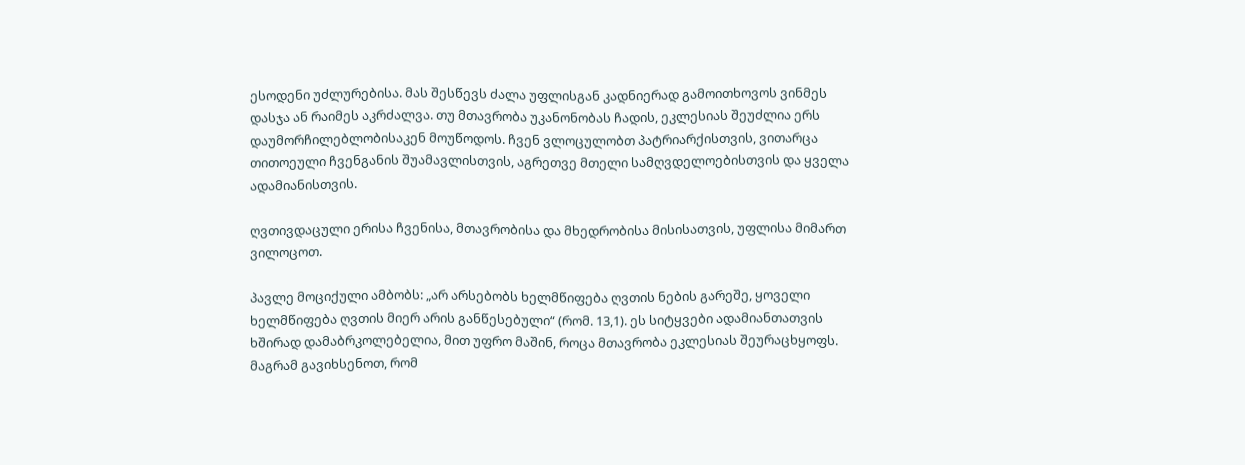ესოდენი უძლურებისა. მას შესწევს ძალა უფლისგან კადნიერად გამოითხოვოს ვინმეს დასჯა ან რაიმეს აკრძალვა. თუ მთავრობა უკანონობას ჩადის, ეკლესიას შეუძლია ერს დაუმორჩილებლობისაკენ მოუწოდოს. ჩვენ ვლოცულობთ პატრიარქისთვის, ვითარცა თითოეული ჩვენგანის შუამავლისთვის, აგრეთვე მთელი სამღვდელოებისთვის და ყველა ადამიანისთვის.

ღვთივდაცული ერისა ჩვენისა, მთავრობისა და მხედრობისა მისისათვის, უფლისა მიმართ ვილოცოთ.

პავლე მოციქული ამბობს: „არ არსებობს ხელმწიფება ღვთის ნების გარეშე, ყოველი ხელმწიფება ღვთის მიერ არის განწესებული“ (რომ. 13,1). ეს სიტყვები ადამიანთათვის ხშირად დამაბრკოლებელია, მით უფრო მაშინ, როცა მთავრობა ეკლესიას შეურაცხყოფს. მაგრამ გავიხსენოთ, რომ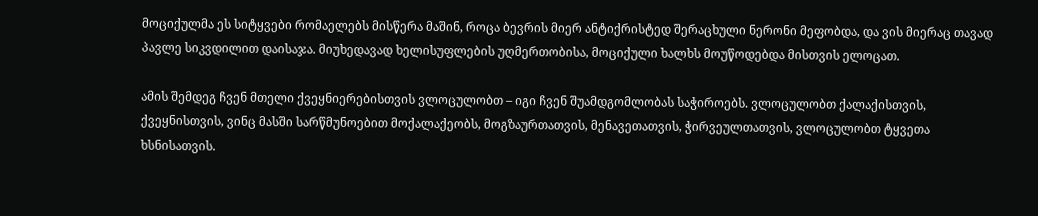მოციქულმა ეს სიტყვები რომაელებს მისწერა მაშინ, როცა ბევრის მიერ ანტიქრისტედ შერაცხული ნერონი მეფობდა, და ვის მიერაც თავად პავლე სიკვდილით დაისაჯა. მიუხედავად ხელისუფლების უღმერთობისა, მოციქული ხალხს მოუწოდებდა მისთვის ელოცათ.

ამის შემდეგ ჩვენ მთელი ქვეყნიერებისთვის ვლოცულობთ – იგი ჩვენ შუამდგომლობას საჭიროებს. ვლოცულობთ ქალაქისთვის, ქვეყნისთვის, ვინც მასში სარწმუნოებით მოქალაქეობს, მოგზაურთათვის, მენავეთათვის, ჭირვეულთათვის, ვლოცულობთ ტყვეთა ხსნისათვის.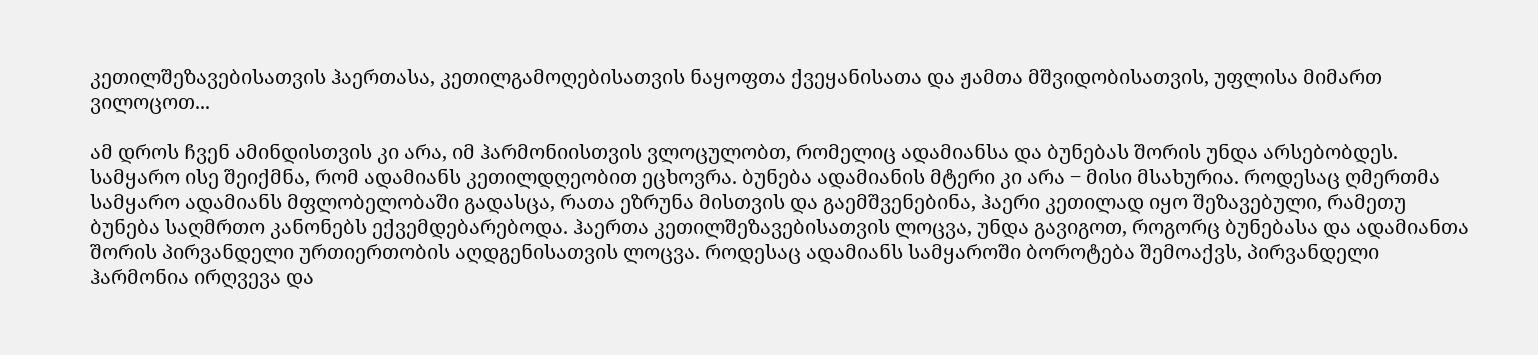კეთილშეზავებისათვის ჰაერთასა, კეთილგამოღებისათვის ნაყოფთა ქვეყანისათა და ჟამთა მშვიდობისათვის, უფლისა მიმართ ვილოცოთ...

ამ დროს ჩვენ ამინდისთვის კი არა, იმ ჰარმონიისთვის ვლოცულობთ, რომელიც ადამიანსა და ბუნებას შორის უნდა არსებობდეს. სამყარო ისე შეიქმნა, რომ ადამიანს კეთილდღეობით ეცხოვრა. ბუნება ადამიანის მტერი კი არა ‒ მისი მსახურია. როდესაც ღმერთმა სამყარო ადამიანს მფლობელობაში გადასცა, რათა ეზრუნა მისთვის და გაემშვენებინა, ჰაერი კეთილად იყო შეზავებული, რამეთუ ბუნება საღმრთო კანონებს ექვემდებარებოდა. ჰაერთა კეთილშეზავებისათვის ლოცვა, უნდა გავიგოთ, როგორც ბუნებასა და ადამიანთა შორის პირვანდელი ურთიერთობის აღდგენისათვის ლოცვა. როდესაც ადამიანს სამყაროში ბოროტება შემოაქვს, პირვანდელი ჰარმონია ირღვევა და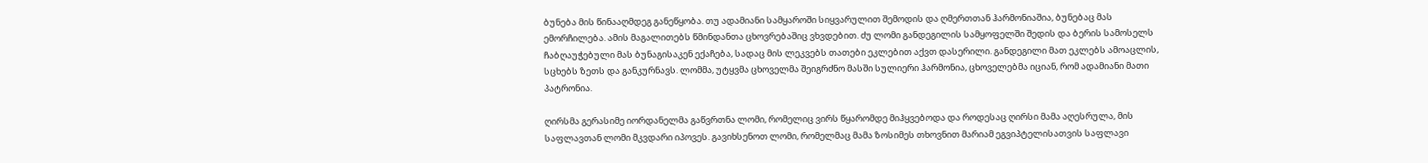ბუნება მის წინააღმდეგ განეწყობა. თუ ადამიანი სამყაროში სიყვარულით შემოდის და ღმერთთან ჰარმონიაშია, ბუნებაც მას ემორჩილება. ამის მაგალითებს წმინდანთა ცხოვრებაშიც ვხვდებით. ძუ ლომი განდეგილის სამყოფელში შედის და ბერის სამოსელს ჩაბღაუჭებული მას ბუნაგისაკენ ექაჩება, სადაც მის ლეკვებს თათები ეკლებით აქვთ დასერილი. განდეგილი მათ ეკლებს ამოაცლის, სცხებს ზეთს და განკურნავს. ლომმა, უტყვმა ცხოველმა შეიგრძნო მასში სულიერი ჰარმონია, ცხოველებმა იციან, რომ ადამიანი მათი პატრონია.

ღირსმა გერასიმე იორდანელმა გაწვრთნა ლომი, რომელიც ვირს წყარომდე მიჰყვებოდა და როდესაც ღირსი მამა აღესრულა, მის საფლავთან ლომი მკვდარი იპოვეს. გავიხსენოთ ლომი, რომელმაც მამა ზოსიმეს თხოვნით მარიამ ეგვიპტელისათვის საფლავი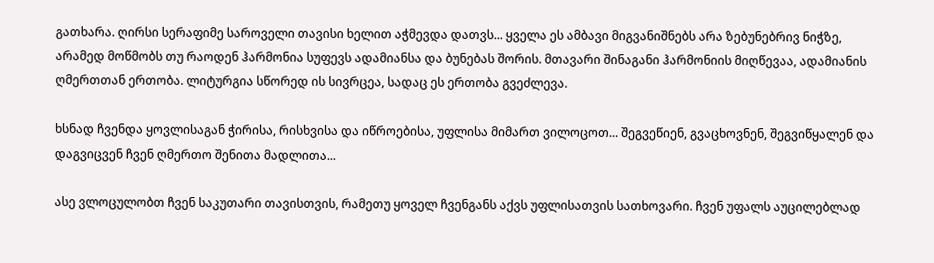გათხარა. ღირსი სერაფიმე საროველი თავისი ხელით აჭმევდა დათვს... ყველა ეს ამბავი მიგვანიშნებს არა ზებუნებრივ ნიჭზე, არამედ მოწმობს თუ რაოდენ ჰარმონია სუფევს ადამიანსა და ბუნებას შორის. მთავარი შინაგანი ჰარმონიის მიღწევაა, ადამიანის ღმერთთან ერთობა. ლიტურგია სწორედ ის სივრცეა, სადაც ეს ერთობა გვეძლევა.

ხსნად ჩვენდა ყოვლისაგან ჭირისა, რისხვისა და იწროებისა, უფლისა მიმართ ვილოცოთ... შეგვეწიენ, გვაცხოვნენ, შეგვიწყალენ და დაგვიცვენ ჩვენ ღმერთო შენითა მადლითა...

ასე ვლოცულობთ ჩვენ საკუთარი თავისთვის, რამეთუ ყოველ ჩვენგანს აქვს უფლისათვის სათხოვარი. ჩვენ უფალს აუცილებლად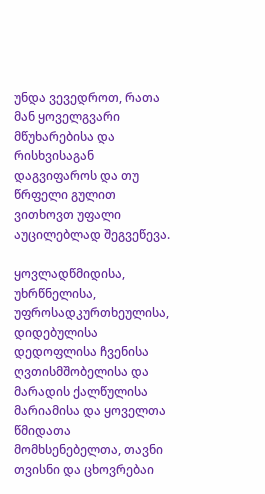უნდა ვევედროთ, რათა მან ყოველგვარი მწუხარებისა და რისხვისაგან დაგვიფაროს და თუ წრფელი გულით ვითხოვთ უფალი აუცილებლად შეგვეწევა.

ყოვლადწმიდისა, უხრწნელისა, უფროსადკურთხეულისა, დიდებულისა დედოფლისა ჩვენისა ღვთისმშობელისა და მარადის ქალწულისა მარიამისა და ყოველთა წმიდათა მომხსენებელთა, თავნი თვისნი და ცხოვრებაი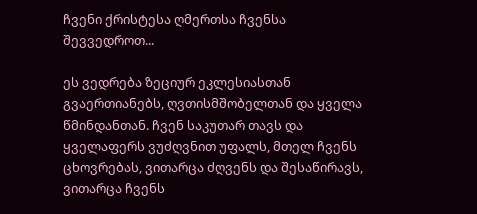ჩვენი ქრისტესა ღმერთსა ჩვენსა შევვედროთ...

ეს ვედრება ზეციურ ეკლესიასთან გვაერთიანებს, ღვთისმშობელთან და ყველა წმინდანთან. ჩვენ საკუთარ თავს და ყველაფერს ვუძღვნით უფალს, მთელ ჩვენს ცხოვრებას, ვითარცა ძღვენს და შესაწირავს, ვითარცა ჩვენს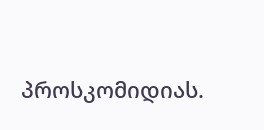პროსკომიდიას.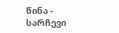წინა - სარჩევი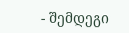- შემდეგი